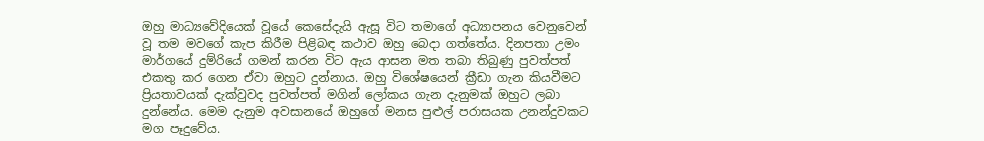ඔහු මාධ්‍යවේදියෙක් වූයේ කෙසේදැයි ඇසූ විට තමාගේ අධ්‍යාපනය වෙනුවෙන් වූ තම මවගේ කැප කිරීම පිළිබඳ කථාව ඔහු බෙදා ගත්තේය. දිනපතා උමං මාර්ගයේ දුම්රියේ ගමන් කරන විට ඇය ආසන මත තබා තිබුණු පුවත්පත් එකතු කර ගෙන ඒවා ඔහුට දුන්නාය. ඔහු විශේෂයෙන් ක්‍රීඩා ගැන කියවීමට ප්‍රියතාවයක් දැක්වුවද පුවත්පත් මගින් ලෝකය ගැන දැනුමක් ඔහුට ලබා දුන්නේය. මෙම දැනුම අවසානයේ ඔහුගේ මනස පුළුල් පරාසයක උනන්දුවකට මග පෑදුවේය.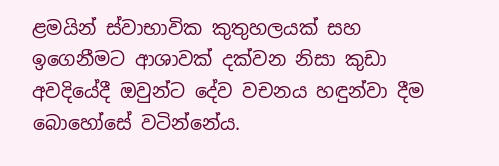ළමයින් ස්වාභාවික කුතුහලයක් සහ ඉගෙනීමට ආශාවක් දක්වන නිසා කුඩා අවදියේදී ඔවුන්ට දේව වචනය හඳුන්වා දීම බොහෝසේ වටින්නේය.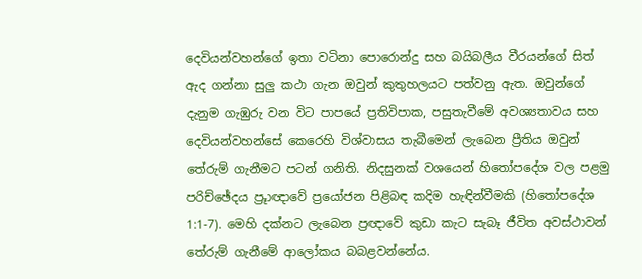දෙවියන්වහන්ගේ ඉතා වටිනා පොරොන්දු සහ බයිබලීය වීරයන්ගේ සිත් ඇද ගන්නා සුලු කථා ගැන ඔවුන් කුතුහලයට පත්වනු ඇත. ඔවුන්ගේ දැනුම ගැඹුරු වන විට පාපයේ ප්‍රතිවිපාක, පසුතැවීමේ අවශ්‍යතාවය සහ දෙවියන්වහන්සේ කෙරෙහි විශ්වාසය තැබීමෙන් ලැබෙන ප්‍රීතිය ඔවුන් තේරුම් ගැනීමට පටන් ගනිති. නිදසුනක් වශයෙන් හිතෝපදේශ වල පළමු පරිච්ඡේදය ප්‍රූාඥාවේ ප්‍රයෝජන පිළිබඳ කදිම හැඳින්වීමකි (හිතෝපදේශ 1:1-7). මෙහි දක්නට ලැබෙන ප්‍රඥාවේ කුඩා කැට සැබෑ ජීවිත අවස්ථාවන් තේරුම් ගැනීමේ ආලෝකය බබළවන්නේය.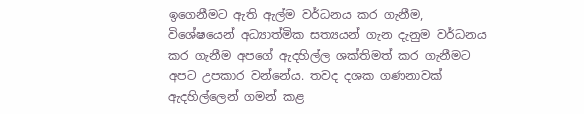ඉගෙනීමට ඇති ඇල්ම වර්ධනය කර ගැනීම, විශේෂයෙන් අධ්‍යාත්මික සත්‍යයන් ගැන දැනුම වර්ධනය කර ගැනීම අපගේ ඇදහිල්ල ශක්තිමත් කර ගැනීමට අපට උපකාර වන්නේය. තවද දශක ගණනාවක් ඇදහිල්ලෙන් ගමන් කළ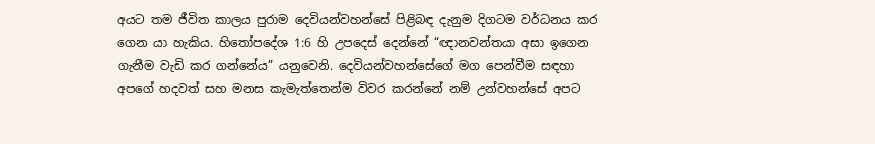අයට තම ජීවිත කාලය පුරාම දෙවියන්වහන්සේ පිළිබඳ දැනුම දිගටම වර්ධනය කර ගෙන යා හැකිය. හිතෝපදේශ 1:6 හි උපදෙස් දෙන්නේ “ඥානවන්තයා අසා ඉගෙන ගැනීම වැඩි කර ගන්නේය” යනුවෙනි. දෙවියන්වහන්සේගේ මග පෙන්වීම සඳහා අපගේ හදවත් සහ මනස කැමැත්තෙන්ම විවර කරන්නේ නම් උන්වහන්සේ අපට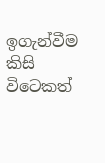ඉගැන්වීම කිසි විටෙකත්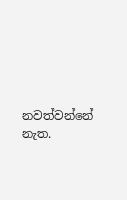නවත්වන්නේ නැත.